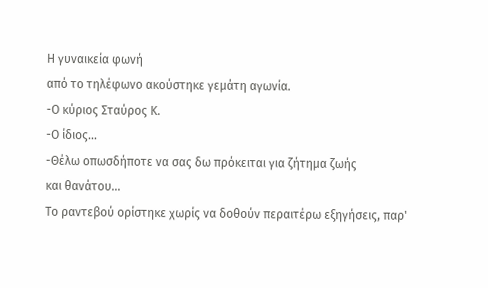Η γυναικεία φωνή
από το τηλέφωνο ακούστηκε γεμάτη αγωνία.
-Ο κύριος Σταύρος Κ.
-Ο ίδιος…
-Θέλω οπωσδήποτε να σας δω πρόκειται για ζήτημα ζωής
και θανάτου…
Το ραντεβού ορίστηκε χωρίς να δοθούν περαιτέρω εξηγήσεις, παρ'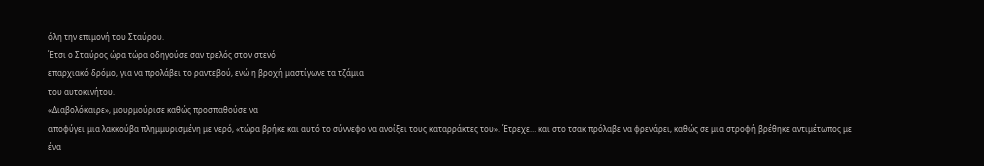όλη την επιμονή του Σταύρου.
Έτσι ο Σταύρος ώρα τώρα οδηγούσε σαν τρελός στον στενό
επαρχιακό δρόμο, για να προλάβει το ραντεβού, ενώ η βροχή μαστίγωνε τα τζάμια
του αυτοκινήτου.
«Διαβολόκαιρε», μουρμούρισε καθώς προσπαθούσε να
αποφύγει μια λακκούβα πλημμυρισμένη με νερό, «τώρα βρήκε και αυτό το σύννεφο να ανοίξει τους καταρράκτες του». Έτρεχε… και στο τσακ πρόλαβε να φρενάρει, καθώς σε μια στροφή βρέθηκε αντιμέτωπος με
ένα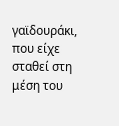γαϊδουράκι, που είχε σταθεί στη μέση του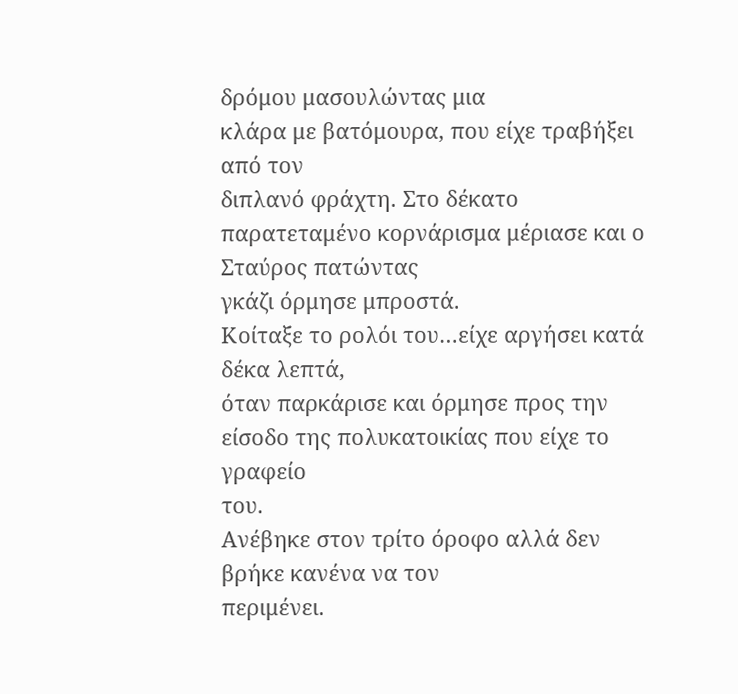δρόμου μασουλώντας μια
κλάρα με βατόμουρα, που είχε τραβήξει από τον
διπλανό φράχτη. Στο δέκατο παρατεταμένο κορνάρισμα μέριασε και ο Σταύρος πατώντας
γκάζι όρμησε μπροστά.
Κοίταξε το ρολόι του…είχε αργήσει κατά δέκα λεπτά,
όταν παρκάρισε και όρμησε προς την είσοδο της πολυκατοικίας που είχε το γραφείο
του.
Ανέβηκε στον τρίτο όροφο αλλά δεν βρήκε κανένα να τον
περιμένει.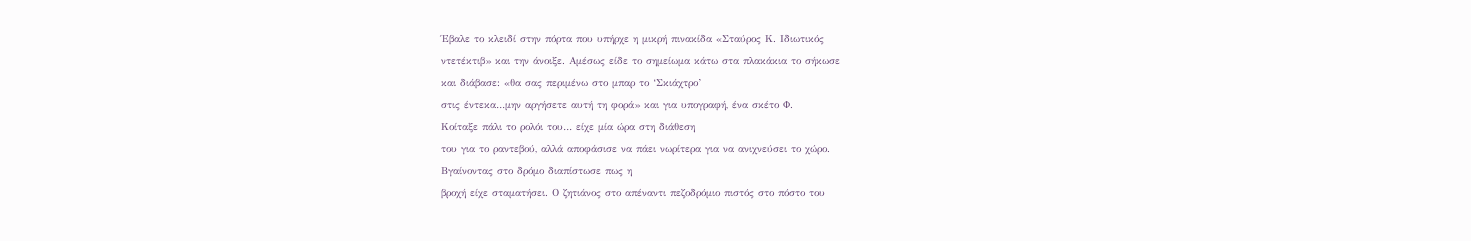Έβαλε το κλειδί στην πόρτα που υπήρχε η μικρή πινακίδα «Σταύρος Κ. Ιδιωτικός
ντετέκτιβ» και την άνοιξε. Αμέσως είδε το σημείωμα κάτω στα πλακάκια το σήκωσε
και διάβασε: «θα σας περιμένω στο μπαρ το ‘Σκιάχτρο’
στις έντεκα…μην αργήσετε αυτή τη φορά» και για υπογραφή, ένα σκέτο Φ.
Κοίταξε πάλι το ρολόι του… είχε μία ώρα στη διάθεση
του για το ραντεβού, αλλά αποφάσισε να πάει νωρίτερα για να ανιχνεύσει το χώρο.
Βγαίνοντας στο δρόμο διαπίστωσε πως η
βροχή είχε σταματήσει. Ο ζητιάνος στο απέναντι πεζοδρόμιο πιστός στο πόστο του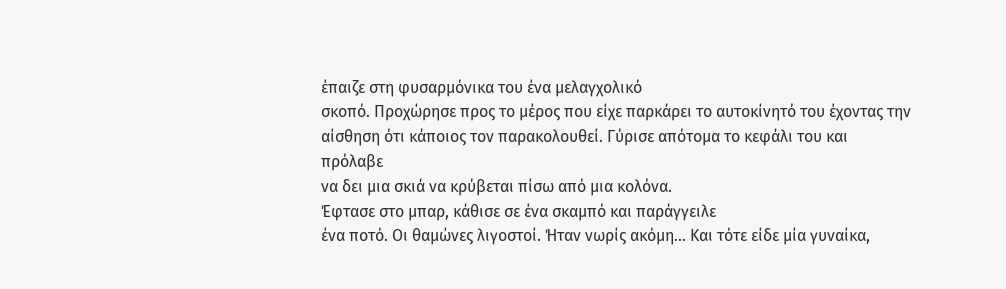έπαιζε στη φυσαρμόνικα του ένα μελαγχολικό
σκοπό. Προχώρησε προς το μέρος που είχε παρκάρει το αυτοκίνητό του έχοντας την
αίσθηση ότι κάποιος τον παρακολουθεί. Γύρισε απότομα το κεφάλι του και πρόλαβε
να δει μια σκιά να κρύβεται πίσω από μια κολόνα.
Έφτασε στο μπαρ, κάθισε σε ένα σκαμπό και παράγγειλε
ένα ποτό. Οι θαμώνες λιγοστοί. Ήταν νωρίς ακόμη… Και τότε είδε μία γυναίκα,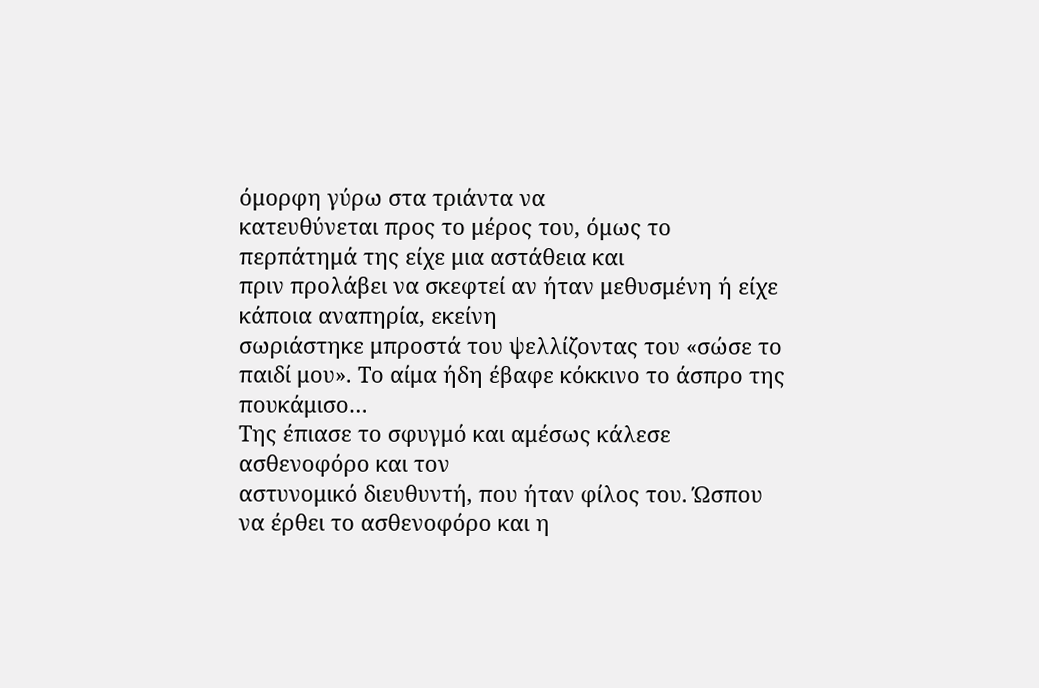όμορφη γύρω στα τριάντα να
κατευθύνεται προς το μέρος του, όμως το περπάτημά της είχε μια αστάθεια και
πριν προλάβει να σκεφτεί αν ήταν μεθυσμένη ή είχε κάποια αναπηρία, εκείνη
σωριάστηκε μπροστά του ψελλίζοντας του «σώσε το παιδί μου». Το αίμα ήδη έβαφε κόκκινο το άσπρο της
πουκάμισο…
Της έπιασε το σφυγμό και αμέσως κάλεσε ασθενοφόρο και τον
αστυνομικό διευθυντή, που ήταν φίλος του. Ώσπου να έρθει το ασθενοφόρο και η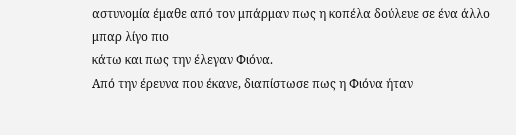αστυνομία έμαθε από τον μπάρμαν πως η κοπέλα δούλευε σε ένα άλλο μπαρ λίγο πιο
κάτω και πως την έλεγαν Φιόνα.
Από την έρευνα που έκανε, διαπίστωσε πως η Φιόνα ήταν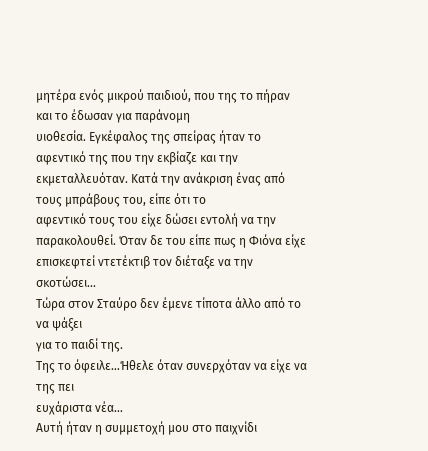μητέρα ενός μικρού παιδιού, που της το πήραν και το έδωσαν για παράνομη
υιοθεσία. Εγκέφαλος της σπείρας ήταν το
αφεντικό της που την εκβίαζε και την εκμεταλλευόταν. Κατά την ανάκριση ένας από τους μπράβους του, είπε ότι το
αφεντικό τους του είχε δώσει εντολή να την παρακολουθεί. Όταν δε του είπε πως η Φιόνα είχε επισκεφτεί ντετέκτιβ τον διέταξε να την
σκοτώσει...
Τώρα στον Σταύρο δεν έμενε τίποτα άλλο από το να ψάξει
για το παιδί της.
Της το όφειλε…Ήθελε όταν συνερχόταν να είχε να της πει
ευχάριστα νέα…
Αυτή ήταν η συμμετοχή μου στο παιχνίδι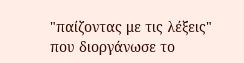"παίζοντας με τις λέξεις" που διοργάνωσε το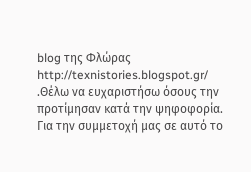blog της Φλώρας http://texnistories.blogspot.gr/ .Θέλω να ευχαριστήσω όσους την προτίμησαν κατά την ψηφοφορία.
Για την συμμετοχή μας σε αυτό το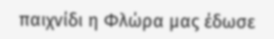παιχνίδι η Φλώρα μας έδωσε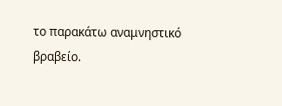το παρακάτω αναμνηστικό βραβείο.